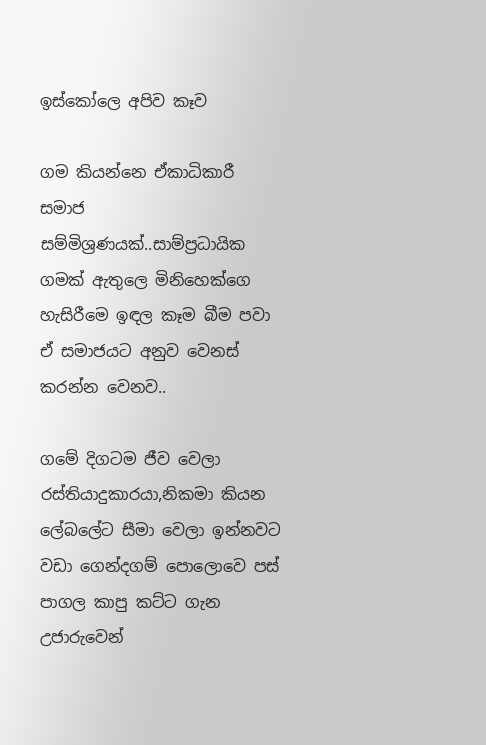ඉස්කෝලෙ අපිව කෑව

ගම කියන්නෙ ඒකාධිකාරී සමාජ සම්මිශ්‍රණයක්..සාම්ප්‍රධායික ගමක් ඇතුලෙ මිනිහෙක්ගෙ හැසිරීමෙ ඉඳල කෑම බීම පවා ඒ සමාජයට අනුව වෙනස් කරන්න වෙනව..

ගමේ දිගටම ජීව වෙලා රස්තියාදුකාරයා,නිකමා කියන ලේබලේට සීමා වෙලා ඉන්නවට වඩා ගෙන්දගම් පොලොවෙ පස් පාගල කාපු කට්ට ගැන උජාරුවෙන්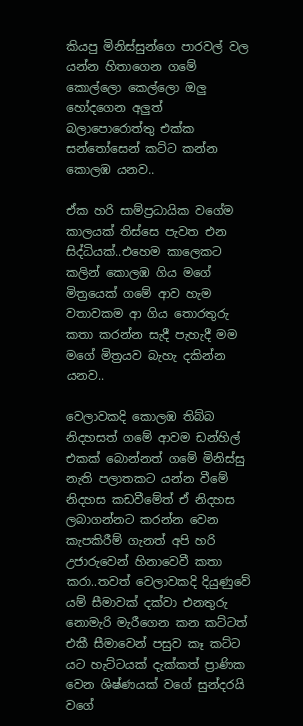කියපු මිනිස්සුන්ගෙ පාරවල් වල යන්න හිතාගෙන ගමේ කොල්ලො කෙල්ලො ඔලු හෝදගෙන අලුත් බලාපොරොත්තු එක්ක සන්තෝසෙන් කට්ට කන්න කොලඹ යනව..

ඒක හරි සාම්ප්‍රධායික වගේම කාලයක් තිස්සෙ පැවත එන සිද්ධියක්..එහෙම කාලෙකට කලින් කොලඹ ගිය මගේ මිත්‍රයෙක් ගමේ ආව හැම වතාවකම ආ ගිය තොරතුරු කතා කරන්න සැදී පැහැදී මම මගේ මිත්‍රයව බැහැ දකින්න යනව..

වෙලාවකදි කොලඹ තිබ්බ නිදහසත් ගමේ ආවම ඩන්හිල් එකක් බොන්නත් ගමේ මිනිස්සු නැති පලාතකට යන්න වීමේ නිදහස කඩවීමේත් ඒ නිදහස ලබාගන්නට කරන්න වෙන කැපකිරීම් ගැනත් අපි හරි උජාරුවෙන් හිනාවෙවී කතා කරා..තවත් වෙලාවකදි දියුණුවේ යම් සීමාවක් දක්වා එනතුරු නොමැරි මැරීගෙන කන කට්ටත් එකී සීමාවෙන් පසුව කෑ කට්ට යට හැට්ටයක් දැක්කත් ප්‍රාණික වෙන ශිෂ්ණයක් වගේ සුන්දරයි වගේ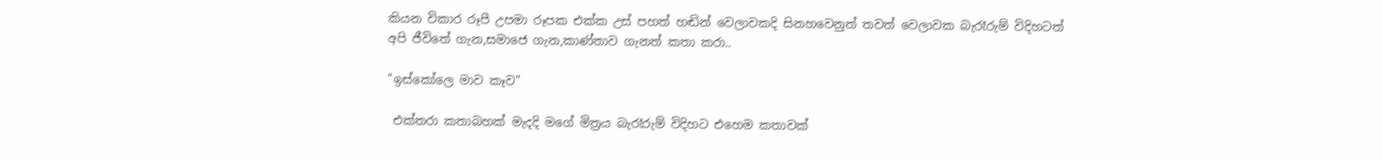කියන විකාර රූපී උපමා රූපක එක්ක උස් පහත් හඬින් වෙලාවකදි සිනහවෙනුත් තවත් වෙලාවක බැරෑරුම් විදිහටත් අපි ජීවිතේ ගැන,සමාජෙ ගැන,කාණ්තාව ගැනත් කතා කරා..

"ඉස්කෝලෙ මාව කෑව"

 එක්තරා කතාබහක් මැදදි මගේ මිත්‍රය බැරෑරුම් විදිහට එහෙම කතාවක්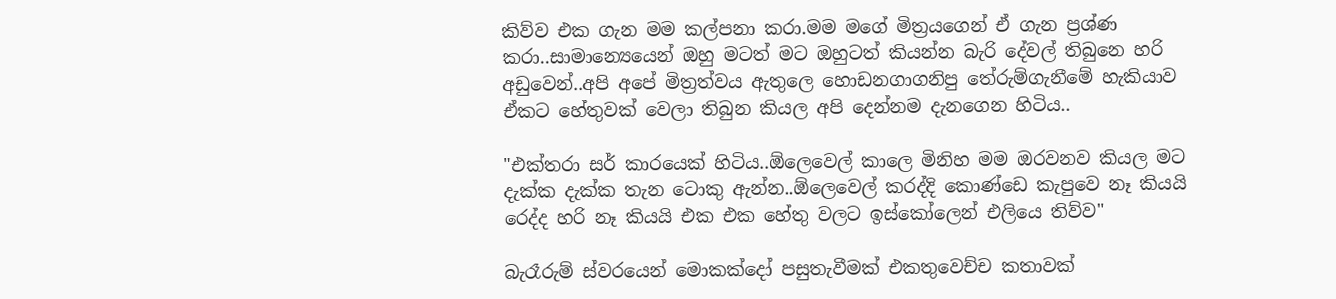කිව්ව එක ගැන මම කල්පනා කරා.මම මගේ මිත්‍රයගෙන් ඒ ගැන ප්‍රශ්ණ කරා..සාමාන්‍යෙයෙන් ඔහු මටත් මට ඔහුටත් කියන්න බැරි දේවල් තිබුනෙ හරි අඩුවෙන්..අපි අපේ මිත්‍රත්වය ඇතුලෙ හොඩනගාගනිපු තේරුම්ගැනීමේ හැකියාව ඒකට හේතුවක් වෙලා තිබුන කියල අපි දෙන්නම දැනගෙන හිටිය..

"එක්තරා සර් කාරයෙක් හිටිය..ඕලෙවෙල් කාලෙ මිනිහ මම ඔරවනව කියල මට දැක්ක දැක්ක තැන ටොකු ඇන්න..ඕලෙවෙල් කරද්දි කොණ්ඩෙ කැපුවෙ නෑ කියයි රෙද්ද හරි නෑ කියයි එක එක හේතු වලට ඉස්කෝලෙන් එලියෙ තිව්ව"

බැරෑරුම් ස්වරයෙන් මොකක්දෝ පසුතැවීමක් එකතුවෙච්ච කතාවක්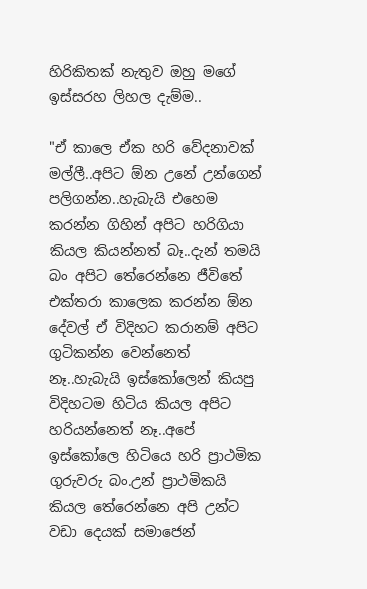හිරිකිතක් නැතුව ඔහු මගේ ඉස්සරහ ලිහල දැම්ම..

"ඒ කාලෙ ඒක හරි වේදනාවක් මල්ලී..අපිට ඕන උනේ උන්ගෙන් පලිගන්න..හැබැයි එහෙම කරන්න ගිහින් අපිට හරිගියා කියල කියන්නත් බෑ..දැන් තමයි බං අපිට තේරෙන්නෙ ජීවිතේ එක්තරා කාලෙක කරන්න ඕන දේවල් ඒ විදිහට කරානම් අපිට ගුටිකන්න වෙන්නෙත් නෑ..හැබැයි ඉස්කෝලෙන් කියපු විදිහටම හිටිය කියල අපිට හරියන්නෙත් නෑ..අපේ ඉස්කෝලෙ හිටියෙ හරි ප්‍රාථමික ගුරුවරු බං.උන් ප්‍රාථමිකයි කියල තේරෙන්නෙ අපි උන්ට වඩා දෙයක් සමාජෙන්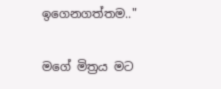ඉගෙනගත්තම.."

මගේ මිත්‍රය මට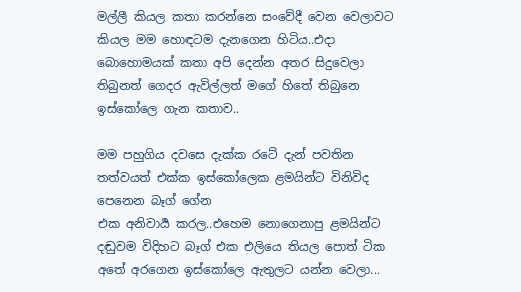මල්ලී කියල කතා කරන්නෙ සංවේදී වෙන වෙලාවට කියල මම හොඳටම දැනගෙන හිටිය..එදා බොහොමයක් කතා අපි දෙන්න අතර සිදුවෙලා තිබුනත් ගෙදර ඇවිල්ලත් මගේ හිතේ තිබුනෙ ඉස්කෝලෙ ගැන කතාව..

මම පහුගිය දවසෙ දැක්ක රටේ දැන් පවතින තත්වයත් එක්ක ඉස්කෝලෙක ළමයින්ට විනිවිද පෙනෙන බෑග් ගේන
එක අනිවාර්‍ය කරල..එහෙම නොගෙනාපු ළමයින්ට දඬුවම විදිහට බෑග් එක එලියෙ තියල පොත් ටික අතේ අරගෙන ඉස්කෝලෙ ඇතුලට යන්න වෙලා...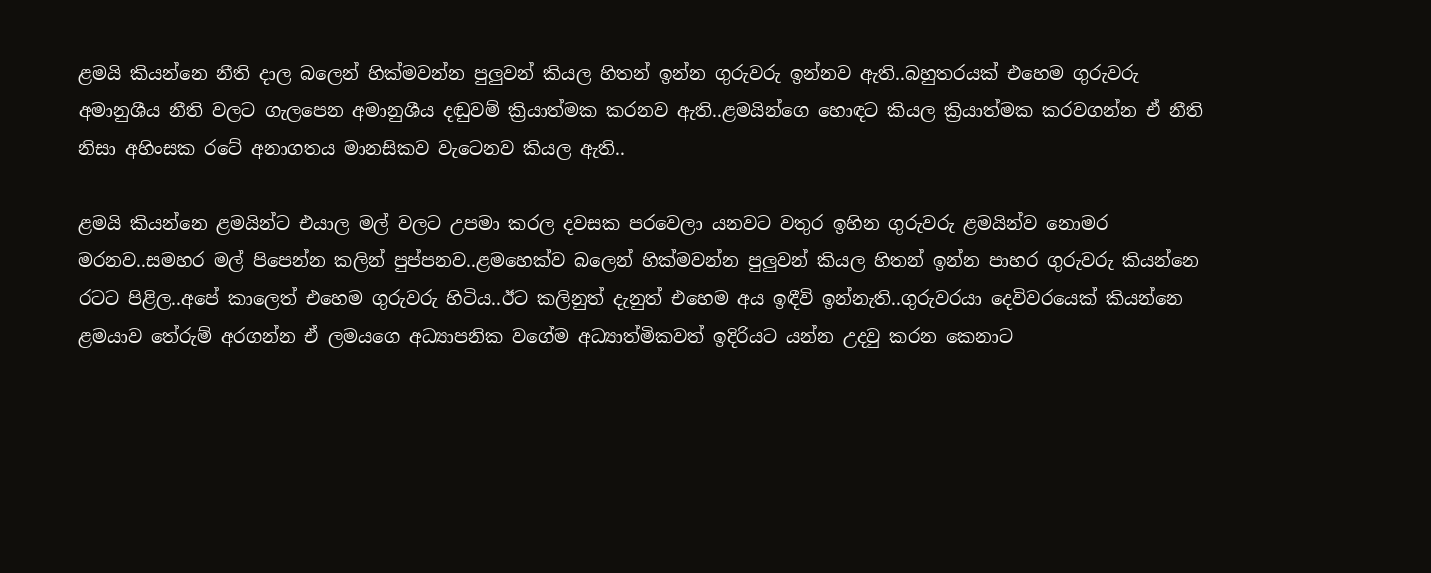ළමයි කියන්නෙ නීති දාල බලෙන් හික්මවන්න පුලුවන් කියල හිතන් ඉන්න ගුරුවරු ඉන්නව ඇති..බහුතරයක් එහෙම ගුරුවරු අමානුශීය නීති වලට ගැලපෙන අමානුශීය දඬුවම් ක්‍රියාත්මක කරනව ඇති..ළමයින්ගෙ හොඳට කියල ක්‍රියාත්මක කරවගන්න ඒ නීති නිසා අහිංසක රටේ අනාගතය මානසිකව වැටෙනව කියල ඇති..

ළමයි කියන්නෙ ළමයින්ට එයාල මල් වලට උපමා කරල දවසක පරවෙලා යනවට වතුර ඉහින ගුරුවරු ළමයින්ව නොමර මරනව..සමහර මල් පිපෙන්න කලින් පුප්පනව..ළමහෙක්ව බලෙන් හික්මවන්න පුලුවන් කියල හිතන් ඉන්න පාහර ගුරුවරු කියන්නෙ රටට පිළිල..අපේ කාලෙත් එහෙම ගුරුවරු හිටිය..ඊට කලිනුත් දැනුත් එහෙම අය ඉඳීවි ඉන්නැති..ගුරුවරයා දෙවිවරයෙක් කියන්නෙ ළමයාව තේරුම් අරගන්න ඒ ලමයගෙ අධ්‍යාපනික වගේම අධ්‍යාත්මිකවත් ඉදිරියට යන්න උදවු කරන කෙනාට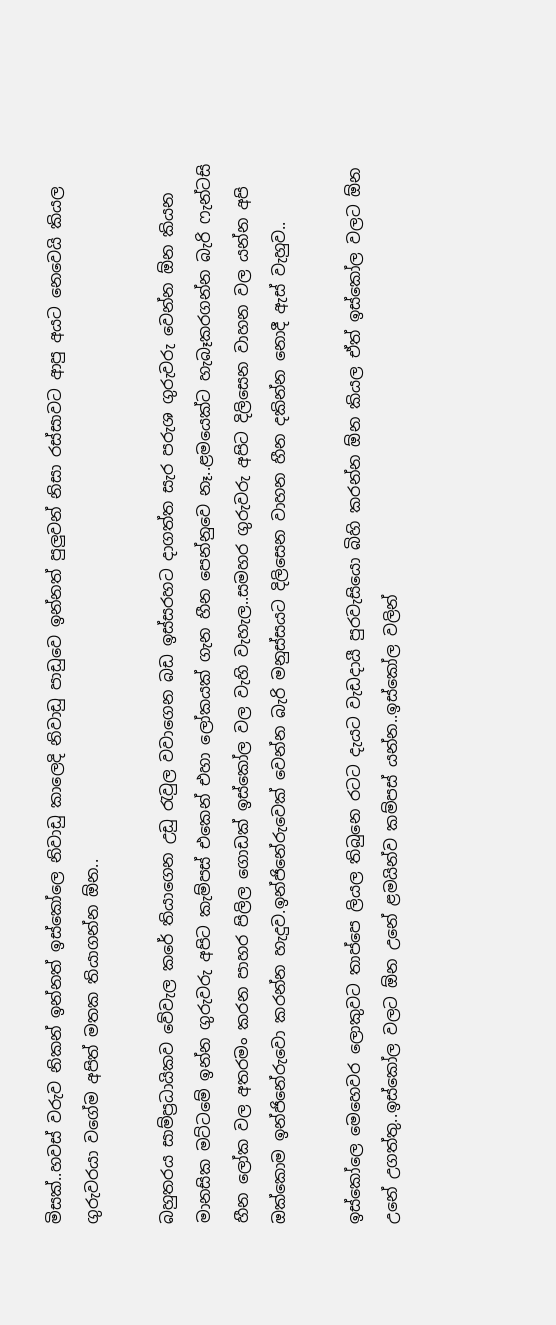මිසක්..හවස් වරුව නිකන් ඉන්නත් ඉස්කෝලෙ නිවාඩු කාලෙදි නිවාඩු පාඩුවෙ ඉන්නත් පුලුවන් නිසා රස්සාවට ආපු අයට නෙවෙයි කියල ගුරුවරයා වගේම අපිත් මතක තියාගන්න ඕන..

බහුතරය සාම්ප්‍රධායිකව වේවැල කරේ තියාගෙන උඩු රැවුල වවාගෙන බඩ ඉස්සරහට දාගත්ත සැර පරුශ ගුරුවරු වෙන්න ඕන කියන මානසික මට්ටමේ ඉන්න ගුරුවරු අපිට කැම්පස් එකෙන් එහා ලෝකයක් ගැන හීන පෙන්නුවෙ නෑ..ළමයෙක්ට හැබෑකරගන්න බැරි ෆැන්ටසි හීන ලෝක වල අතරමං කරන පාහර පිලිල ගොඩක් ඉස්කෝල වල වැහි වැහැල..සමහර ගුරුවරු අපිට දිලිසෙන වාහන වල යන්න අපි ඔක්කොම ඉන්ජිනේරුවො කරන්න හැදුව.ඉන්ජිනේරුවෙක් වෙන්න බැරි මනුස්සයට දිලිසෙන වාහන හීන දකින්න නොදී ඇස් වැහුව..

ඉස්කෝලෙ මෙහෙවර ලොකුවට තාප්පෙ ලියල තිබුනෙ රටට දැයට වැඩදායී පුරවැසියො බිහි කරන්න ඕන කියල ඒත් ඉස්කෝල වලට ඕන උනේ උගත්තු..ඉස්කෝල වලට ඕන උනේ ළමයින්ව කම්පස් යන්න..ඉස්කෝල වලින්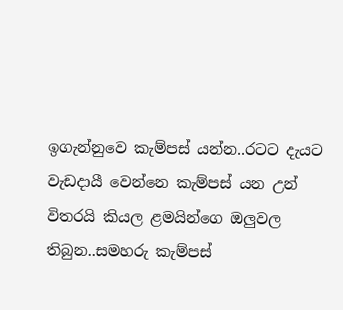ඉගැන්නුවෙ කැම්පස් යන්න..රටට දැයට වැඩදායී වෙන්නෙ කැම්පස් යන උන් විතරයි කියල ළමයින්ගෙ ඔලුවල තිබුන..සමහරු කැම්පස්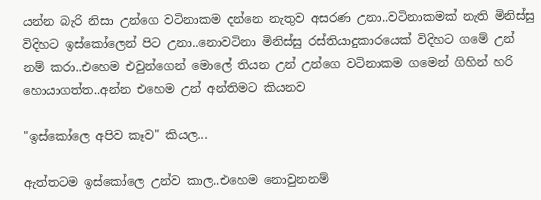යන්න බැරි නිසා උන්ගෙ වටිනාකම දන්නෙ නැතුව අසරණ උනා..වටිනාකමක් නැති මිනිස්සු විදිහට ඉස්කෝලෙන් පිට උනා..නොවටිනා මිනිස්සු රස්තියාදුකාරයෙක් විදිහට ගමේ උන් නම් කරා..එහෙම එවුන්ගෙන් මොලේ තියන උන් උන්ගෙ වටිනාකම ගමෙන් ගිහින් හරි හොයාගත්ත..අන්න එහෙම උන් අන්තිමට කියනව

"ඉස්කෝලෙ අපිව කෑව" කියල...

ඇත්තටම ඉස්කෝලෙ උන්ව කාල..එහෙම නොවුනනම්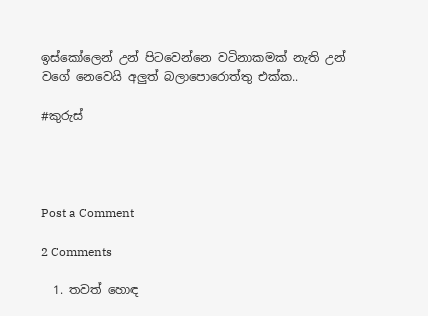ඉස්කෝලෙන් උන් පිටවෙන්නෙ වටිනාකමක් නැති උන් වගේ නෙවෙයි අලුත් බලාපොරොත්තු එක්ක..

#කුරුස්




Post a Comment

2 Comments

  1. තවත් හොඳ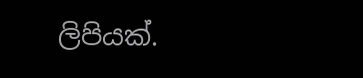ලිපියක්.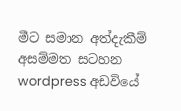මීට සමාන අත්දැකීම් අසම්මත සටහන wordpress අඩවියේ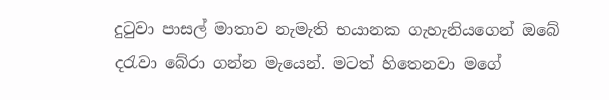දුටුවා පාසල් මාතාව නැමැති භයානක ගැහැනියගෙන් ඔබේ දරැවා බේරා ගන්න මැයෙන්. මටත් හිතෙනවා මගේ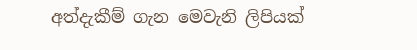අත්දැකීම් ගැන මෙවැනි ලිපියක්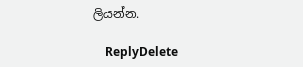ලියන්න.

    ReplyDelete